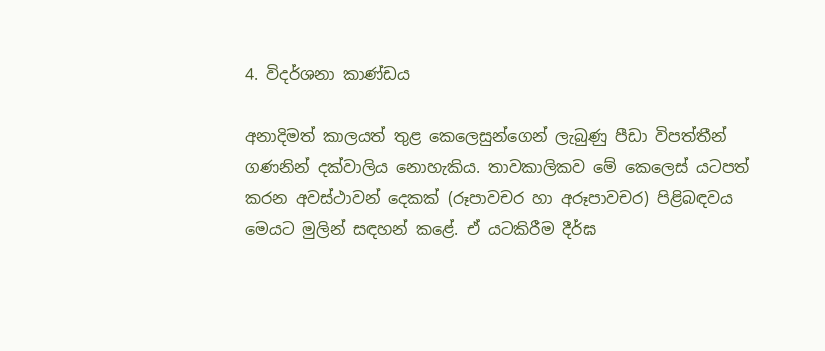4. විදර්ශනා කාණ්ඩය

අනාදිමත් කාලයත් තුළ කෙලෙසුන්ගෙන් ලැබුණු පීඩා විපත්තීන් ගණනින් දක්වාලිය නොහැකිය. තාවකාලිකව මේ කෙලෙස් යටපත් කරන අවස්ථාවන් දෙකක් (රූපාවචර හා අරූපාවචර) පිළිබඳවය මෙයට මුලින් සඳහන් කළේ. ඒ යටකිරීම දීර්ඝ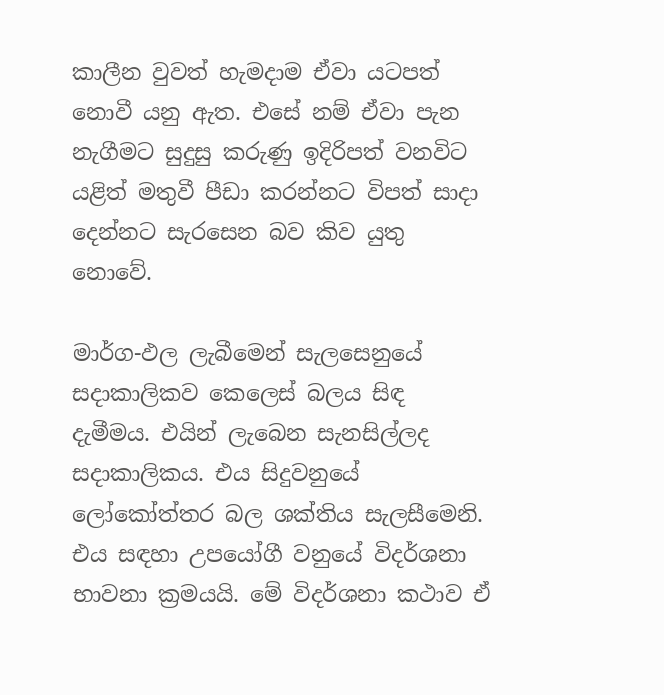කාලීන වුවත් හැමදාම ඒවා යටපත් නොවී යනු ඇත. එසේ නම් ඒවා පැන නැගීමට සුදුසු කරුණු ඉදිරිපත් වනවිට යළිත් මතුවී පීඩා කරන්නට විපත් සාදා දෙන්නට සැරසෙන බව කිව යුතු නොවේ.

මාර්ග-ඵල ලැබීමෙන් සැලසෙනුයේ සදාකාලිකව කෙලෙස් බලය සිඳ දැමීමය. එයින් ලැබෙන සැනසිල්ලද සදාකාලිකය. එය සිදුවනුයේ ලෝකෝත්තර බල ශක්තිය සැලසීමෙනි. එය සඳහා උපයෝගී වනුයේ විදර්ශනා භාවනා ක්‍රමයයි. මේ විදර්ශනා කථාව ඒ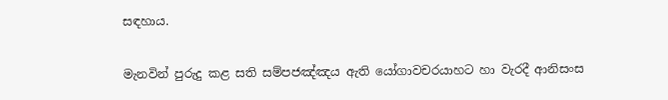සඳහාය.

මැනවින් පුරුදු කළ සති සම්පජඤ්ඤය ඇති යෝගාවචරයාහට හා වැරදී ආනිසංස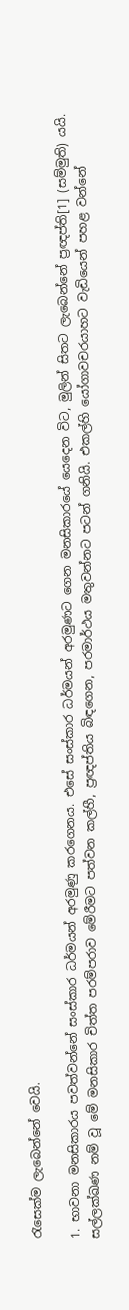රැසෙක්ම ලැබෙන්නේ වෙයි.

1. භාවනා මනසිකාරය පවත්වන්නේ සංස්කාර ධර්මයන් අරමුණු කරගෙනය. එසේ සංස්කාර ධර්මයන් අරමුණට ගෙන මනසිකාරයේ යෙදෙන විට, මුලින් සිතට ලැබෙන්නේ ප්‍රඥප්ති[1] (සම්මුති) යයි. සල්ලක්ඛණ නම් වූ මේ මනසිකාර චිත්ත පරම්පරාව මේරීමට පත්වන කල්හී, ප්‍රඥප්තිය බිඳගෙන, පරමාර්ථය මතුවන්නට පටන් ගනියි. එකල්හි යෝගාවචරයාහට වැඩියෙන් පහළ වන්නේ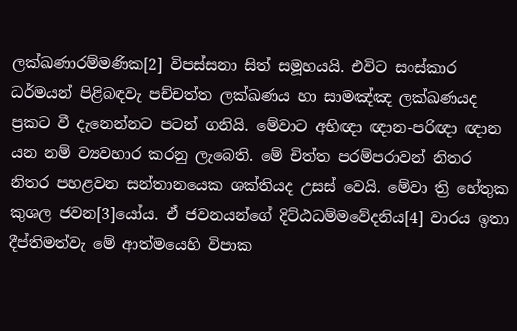ලක්ඛණාරම්මණික[2] විපස්සනා සිත් සමූහයයි. එවිට සංස්කාර ධර්මයන් පිළිබඳවැ පච්චත්ත ලක්ඛණය හා සාමඤ්ඤ ලක්ඛණයද ප්‍රකට වී දැනෙන්නට පටන් ගනියි. මේවාට අභිඥා ඥාන-පරිඥා ඥාන යන නම් ව්‍යවහාර කරනු ලැබෙති. මේ චිත්ත පරම්පරාවන් නිතර නිතර පහළවන සන්තානයෙක ශක්තියද උසස් වෙයි. මේවා ත්‍රි හේතුක කුශල ජවන[3]යෝය. ඒ ජවනයන්ගේ දිට්ඨධම්මවේදනිය[4] වාරය ඉතා දීප්තිමත්වැ මේ ආත්මයෙහි විපාක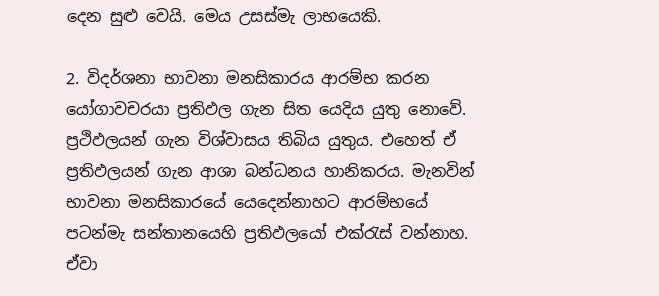දෙන සුළු වෙයි. මෙය උසස්මැ ලාභයෙකි.

2. විදර්ශනා භාවනා මනසිකාරය ආරම්භ කරන යෝගාවචරයා ප්‍රතිඵල ගැන සිත යෙදිය යුතු නොවේ. ප්‍රථිඵලයන් ගැන විශ්වාසය තිබිය යුතුය. එහෙත් ඒ ප්‍රතිඵලයන් ගැන ආශා බන්ධනය හානිකරය. මැනවින් භාවනා මනසිකාරයේ යෙදෙන්නාහට ආරම්භයේ පටන්මැ සන්තානයෙහි ප්‍රතිඵලයෝ එක්රැස් වන්නාහ. ඒවා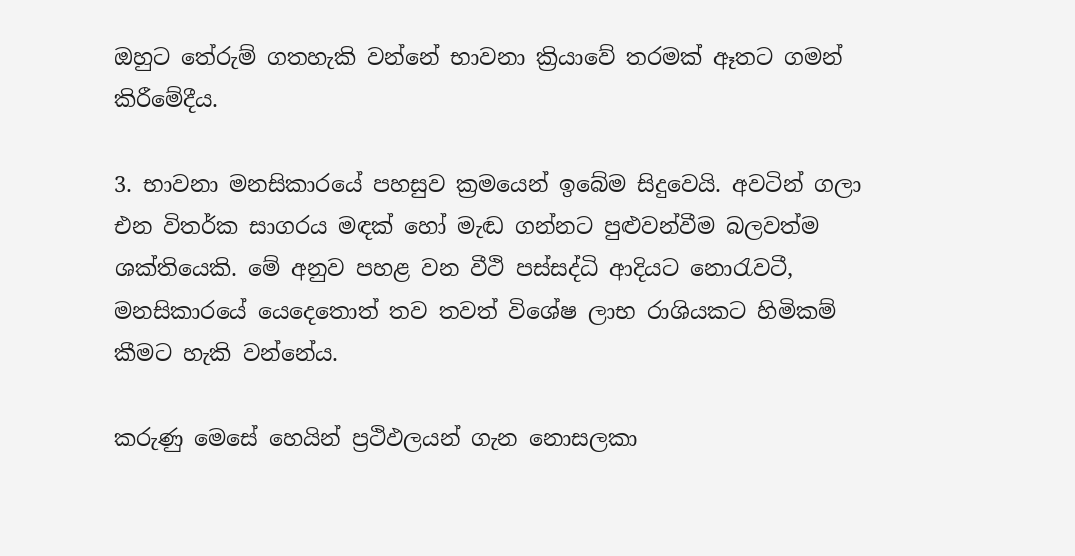ඔහුට තේරුම් ගතහැකි වන්නේ භාවනා ක්‍රියාවේ තරමක් ඈතට ගමන් කිරීමේදීය.

3. භාවනා මනසිකාරයේ පහසුව ක්‍රමයෙන් ඉබේම සිදුවෙයි. අවටින් ගලා එන විතර්ක සාගරය මඳක් හෝ මැඬ ගන්නට පුළුවන්වීම බලවත්ම ශක්තියෙකි. මේ අනුව පහළ වන වීථි පස්සද්ධි ආදියට නොරැවටී, මනසිකාරයේ යෙදෙතොත් තව තවත් විශේෂ ලාභ රාශියකට හිමිකම් කීමට හැකි වන්නේය.

කරුණු මෙසේ හෙයින් ප්‍රථිඵලයන් ගැන නොසලකා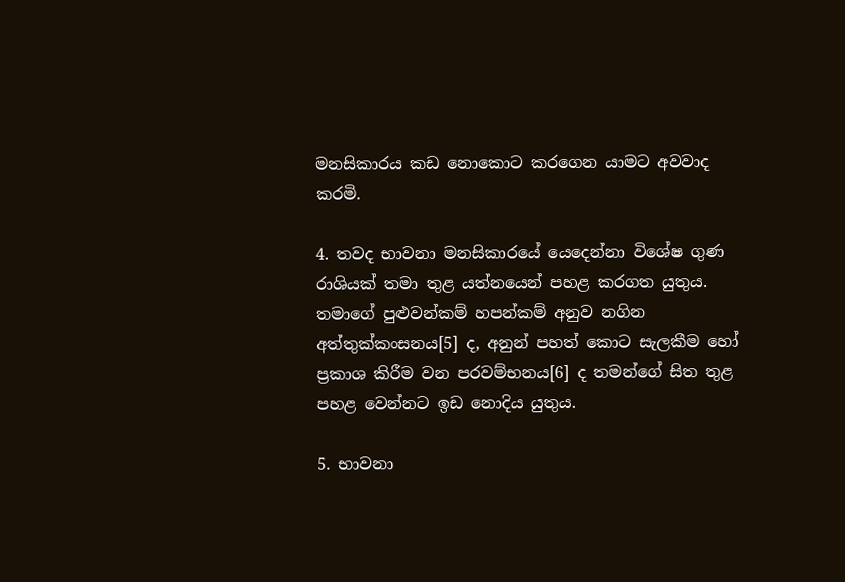මනසිකාරය කඩ නොකොට කරගෙන යාමට අවවාද කරමි.

4. තවද භාවනා මනසිකාරයේ යෙදෙන්නා විශේෂ ගුණ රාශියක් තමා තුළ යත්නයෙන් පහළ කරගත යුතුය. තමාගේ පුළුවන්කම් හපන්කම් අනුව නගින අත්තුක්කංසනය[5] ද, අනුන් පහත් කොට සැලකීම හෝ ප්‍රකාශ කිරීම වන පරවම්භනය[6] ද තමන්ගේ සිත තුළ පහළ වෙන්නට ඉඩ නොදිය යුතුය.

5. භාවනා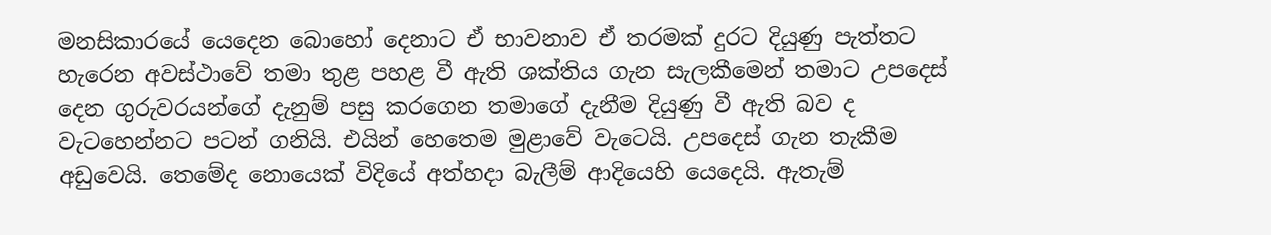මනසිකාරයේ යෙදෙන බොහෝ දෙනාට ඒ භාවනාව ඒ තරමක් දුරට දියුණු පැත්තට හැරෙන අවස්ථාවේ තමා තුළ පහළ වී ඇති ශක්තිය ගැන සැලකීමෙන් තමාට උපදෙස් දෙන ගුරුවරයන්ගේ දැනුම් පසු කරගෙන තමාගේ දැනීම දියුණු වී ඇති බව ද වැටහෙන්නට පටන් ගනියි. එයින් හෙතෙම මුළාවේ වැටෙයි. උපදෙස් ගැන තැකීම අඩුවෙයි. තෙමේද නොයෙක් විදියේ අත්හදා බැලීම් ආදියෙහි යෙදෙයි. ඇතැම්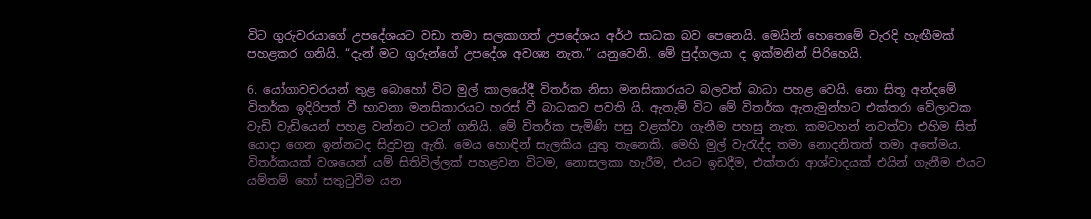විට ගුරුවරයාගේ උපදේශයට වඩා තමා සලකාගත් උපදේශය අර්ථ සාධක බව පෙනෙයි. මෙයින් හෙතෙමේ වැරදි හැඟීමක් පහළකර ගනියි. “දැන් මට ගුරුන්ගේ උපදේශ අවශ්‍ය නැත.” යනුවෙනි. මේ පුද්ගලයා ද ඉක්මනින් පිරිහෙයි.

6. යෝගාවචරයන් තුළ බොහෝ විට මුල් කාලයේදී විතර්ක නිසා මනසිකාරයට බලවත් බාධා පහළ වෙයි. නො සිතූ අන්දමේ විතර්ක ඉදිරිපත් වී භාවනා මනසිකාරයට හරස් වී බාධකව පවති යි. ඇතැම් විට මේ විතර්ක ඇතැමුන්හට එක්තරා වේලාවක වැඩි වැඩියෙන් පහළ වන්නට පටන් ගනියි. මේ විතර්ක පැමිණි පසු වළක්වා ගැනීම පහසු නැත. කමටහන් නවත්වා එහිම සිත් යොදා ගෙන ඉන්නටද සිදුවනු ඇති. මෙය හොඳින් සැලකිය යුතු තැනෙකි. මෙහි මුල් වැරැද්ද තමා නොදනිතත් තමා අතේමය. විතර්කයක් වශයෙන් යම් සිතිවිල්ලක් පහළවන විටම, නොසලකා හැරීම, එයට ඉඩදීම, එක්තරා ආශ්වාදයක් එයින් ගැනීම එයට යම්තම් හෝ සතුටුවීම යන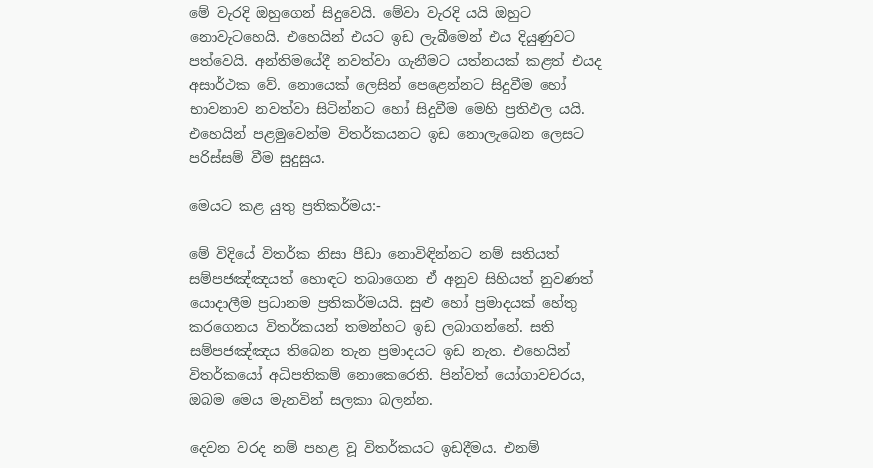මේ වැරදි ඔහුගෙන් සිදුවෙයි. මේවා වැරදි යයි ඔහුට නොවැටහෙයි. එහෙයින් එයට ඉඩ ලැබීමෙන් එය දියුණුවට පත්වෙයි. අන්තිමයේදී නවත්වා ගැනීමට යත්නයක් කළත් එයද අසාර්ථක වේ. නොයෙක් ලෙසින් පෙළෙන්නට සිදුවීම හෝ භාවනාව නවත්වා සිටින්නට හෝ සිදුවීම මෙහි ප්‍රතිඵල යයි. එහෙයින් පළමුවෙන්ම විතර්කයනට ඉඩ නොලැබෙන ලෙසට පරිස්සම් වීම සුදුසුය.

මෙයට කළ යුතු ප්‍රතිකර්මය:-

මේ විදියේ විතර්ක නිසා පීඩා නොවිඳින්නට නම් සතියත් සම්පජඤ්ඤයත් හොඳට තබාගෙන ඒ අනුව සිහියත් නුවණත් යොදාලීම ප්‍රධානම ප්‍රතිකර්මයයි. සුළු හෝ ප්‍රමාදයක් හේතු කරගෙනය විතර්කයන් තමන්හට ඉඩ ලබාගන්නේ. සති සම්පජඤ්ඤය තිබෙන තැන ප්‍රමාදයට ඉඩ නැත. එහෙයින් විතර්කයෝ අධිපතිකම් නොකෙරෙති. පින්වත් යෝගාවචරය, ඔබම මෙය මැනවින් සලකා බලන්න.

දෙවන වරද නම් පහළ වූ විතර්කයට ඉඩදීමය. එනම්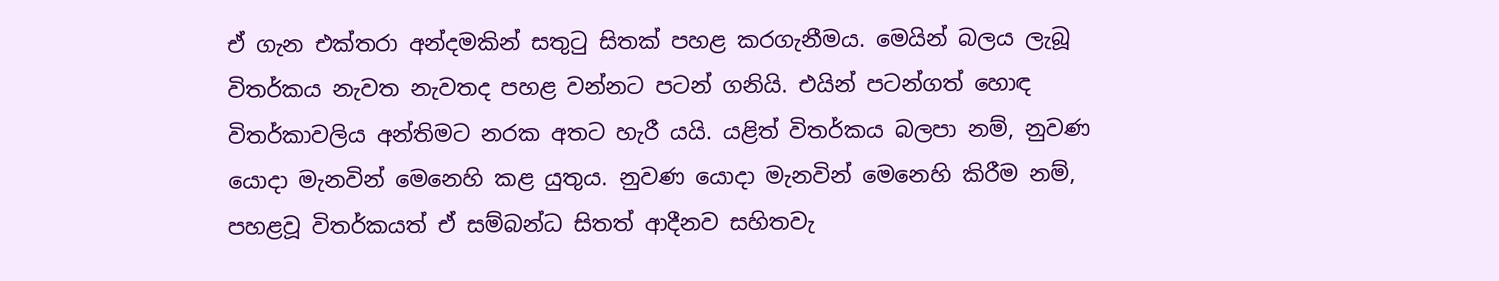ඒ ගැන එක්තරා අන්දමකින් සතුටු සිතක් පහළ කරගැනීමය. මෙයින් බලය ලැබූ විතර්කය නැවත නැවතද පහළ වන්නට පටන් ගනියි. එයින් පටන්ගත් හොඳ විතර්කාවලිය අන්තිමට නරක අතට හැරී යයි. යළිත් විතර්කය බලපා නම්, නුවණ යොදා මැනවින් මෙනෙහි කළ යුතුය. නුවණ යොදා මැනවින් මෙනෙහි කිරීම නම්, පහළවූ විතර්කයත් ඒ සම්බන්ධ සිතත් ආදීනව සහිතවැ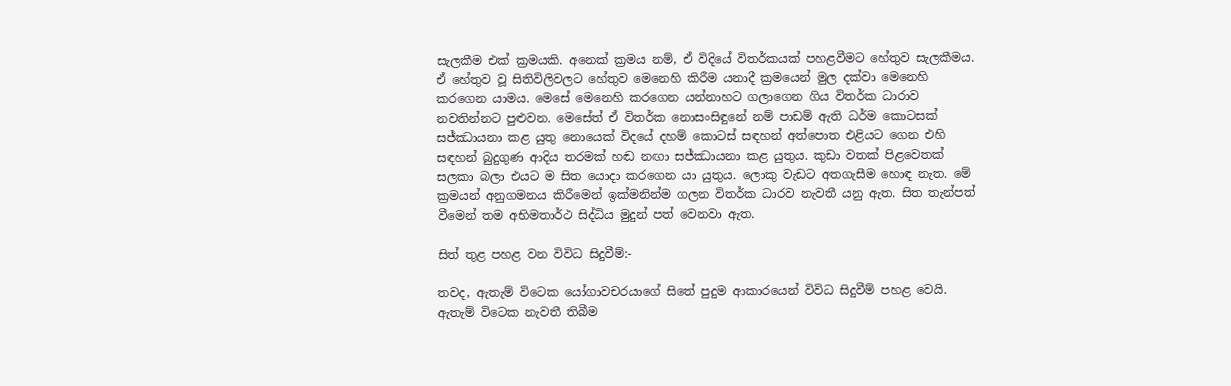සැලකීම එක් ක්‍රමයකි. අනෙක් ක්‍රමය නම්, ඒ විදියේ විතර්කයක් පහළවීමට හේතුව සැලකීමය. ඒ හේතුව වූ සිතිවිලිවලට හේතුව මෙනෙහි කිරීම යනාදී ක්‍රමයෙන් මුල දක්වා මෙනෙහි කරගෙන යාමය. මෙසේ මෙනෙහි කරගෙන යන්නාහට ගලාගෙන ගිය විතර්ක ධාරාව නවතින්නට පුළුවන. මෙසේත් ඒ විතර්ක නොසංසිඳුනේ නම් පාඩම් ඇති ධර්ම කොටසක් සජ්ඣායනා කළ යුතු නොයෙක් විදයේ දහම් කොටස් සඳහන් අත්පොත එළියට ගෙන එහි සඳහන් බුදුගුණ ආදිය තරමක් හඬ නඟා සජ්ඣායනා කළ යුතුය. කුඩා වතක් පිළවෙතක් සලකා බලා එයට ම සිත යොදා කරගෙන යා යුතුය. ලොකු වැඩට අතගැසීම හොඳ නැත. මේ ක්‍රමයන් අනුගමනය කිරීමෙන් ඉක්මනින්ම ගලන විතර්ක ධාරව නැවතී යනු ඇත. සිත තැන්පත් වීමෙන් තම අභිමතාර්ථ සිද්ධිය මුදුන් පත් වෙනවා ඇත.

සිත් තුළ පහළ වන විවිධ සිදුවීම්:-

තවද, ඇතැම් විටෙක යෝගාවචරයාගේ සිතේ පුදුම ආකාරයෙන් විවිධ සිදුවීම් පහළ වෙයි. ඇතැම් විටෙක නැවතී තිබීම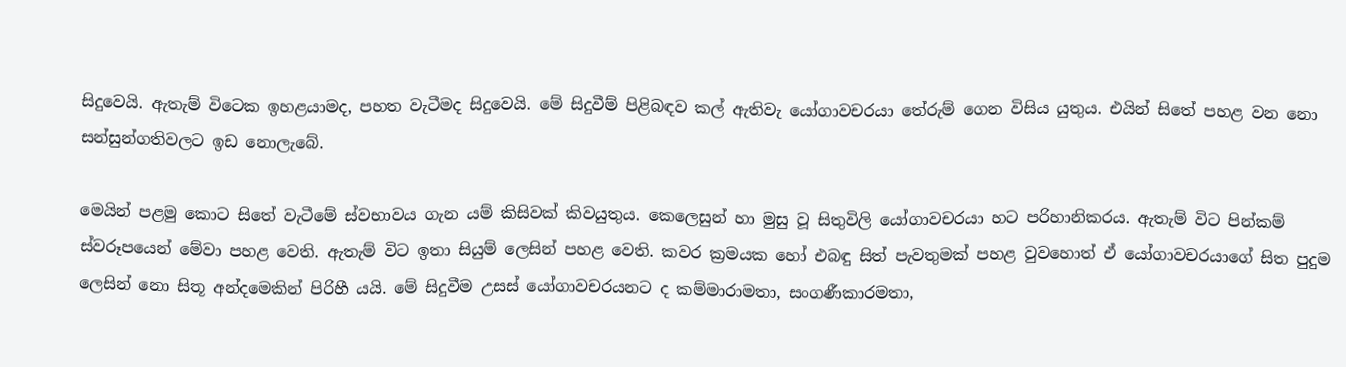සිදුවෙයි. ඇතැම් විටෙක ඉහළයාමද, පහත වැටීමද සිදුවෙයි. මේ සිදුවීම් පිළිබඳව කල් ඇතිවැ යෝගාවචරයා තේරුම් ගෙන විසිය යුතුය. එයින් සිතේ පහළ වන නො සන්සුන්ගතිවලට ඉඩ නොලැබේ.

මෙයින් පළමු කොට සිතේ වැටීමේ ස්වභාවය ගැන යම් කිසිවක් කිවයුතුය. කෙලෙසුන් හා මුසු වූ සිතුවිලි යෝගාවචරයා හට පරිහානිකරය. ඇතැම් විට පින්කම් ස්වරූපයෙන් මේවා පහළ වෙති. ඇතැම් විට ඉතා සියුම් ලෙසින් පහළ වෙති. කවර ක්‍රමයක හෝ එබඳු සිත් පැවතුමක් පහළ වුවහොත් ඒ යෝගාවචරයාගේ සිත පුදුම ලෙසින් නො සිතූ අන්දමෙකින් පිරිහී යයි. මේ සිදුවීම උසස් යෝගාවචරයනට ද කම්මාරාමතා, සංගණීකාරමතා,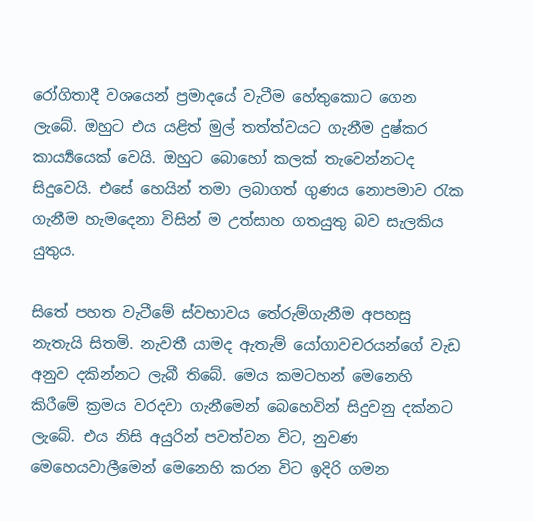රෝගිතාදී වශයෙන් ප්‍රමාදයේ වැටීම හේතුකොට ගෙන ලැබේ. ඔහුට එය යළිත් මුල් තත්ත්වයට ගැනීම දුෂ්කර කාර්‍ය්‍යයෙක් වෙයි. ඔහුට බොහෝ කලක් තැවෙන්නටද සිදුවෙයි. එසේ හෙයින් තමා ලබාගත් ගුණය නොපමාව රැක ගැනීම හැමදෙනා විසින් ම උත්සාහ ගතයුතු බව සැලකිය යුතුය.

සිතේ පහත වැටීමේ ස්වභාවය තේරුම්ගැනීම අපහසු නැතැයි සිතමි. නැවතී යාමද ඇතැම් යෝගාවචරයන්ගේ වැඩ අනුව දකින්නට ලැබී තිබේ. මෙය කමටහන් මෙනෙහි කිරීමේ ක්‍රමය වරදවා ගැනීමෙන් බෙහෙවින් සිදුවනු දක්නට ලැබේ. එය නිසි අයුරින් පවත්වන විට, නුවණ මෙහෙයවාලීමෙන් මෙනෙහි කරන විට ඉදිරි ගමන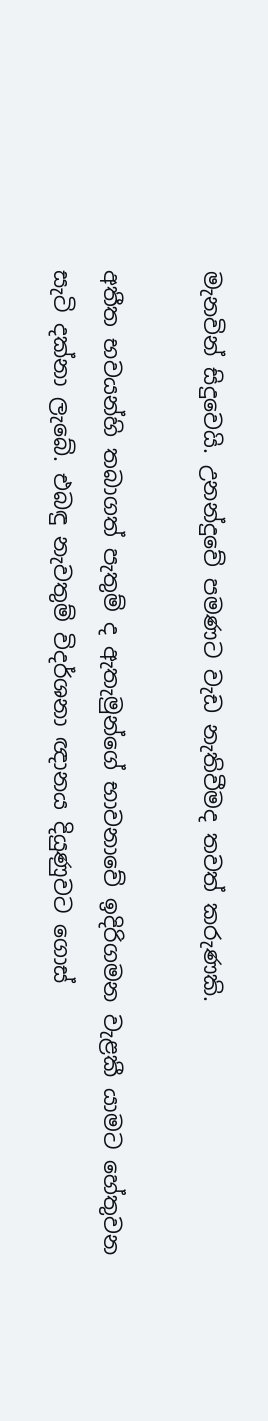මැනවින් සිදුවෙයි. උනන්දුවේ පමණට වැඩ නැතිවීමද තවත් කරුණකි.

අතීත භවයන්හි තබාගත් පැතුම් ද ඇතැමුන්ගේ භාවනාවේ ඉදිරිගමන වැළකී යාමට හේතුවන සැටි දක්නා ලැබේ. එබඳු නැවතුම් විදර්ශනා ඥානය දියුණුවට ගොස්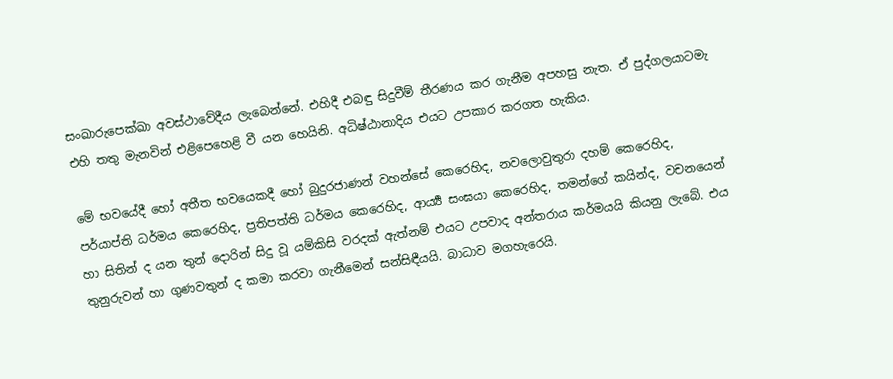සංඛාරුපෙක්ඛා අවස්ථාවේදීය ලැබෙන්නේ. එහිදී එබඳු සිදුවීම් තීරණය කර ගැනීම අපහසු නැත. ඒ පුද්ගලයාටමැ එහි තතු මැනවින් එළිපෙහෙළි වී යන හෙයිනි. අධිෂ්ඨානාදිය එයට උපකාර කරගත හැකිය.

මේ භවයේදී හෝ අතීත භවයෙකදී හෝ බුදුරජාණන් වහන්සේ කෙරෙහිද, නවලොවුතුරා දහම් කෙරෙහිද, පර්යාප්ති ධර්මය කෙරෙහිද, ප්‍රතිපත්ති ධර්මය කෙරෙහිද, ආර්‍ය්‍ය සංඝයා කෙරෙහිද, තමන්ගේ කයින්ද, වචනයෙන් හා සිතින් ද යන තුන් දොරින් සිදු වූ යම්කිසි වරදක් ඇත්නම් එයට උපවාද අන්තරාය කර්මයයි කියනු ලැබේ. එය තුනුරුවන් හා ගුණවතුන් ද කමා කරවා ගැනීමෙන් සන්සිඳීයයි. බාධාව මගහැරෙයි.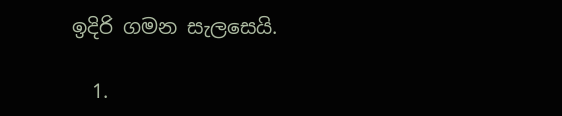ඉදිරි ගමන සැලසෙයි.

  1.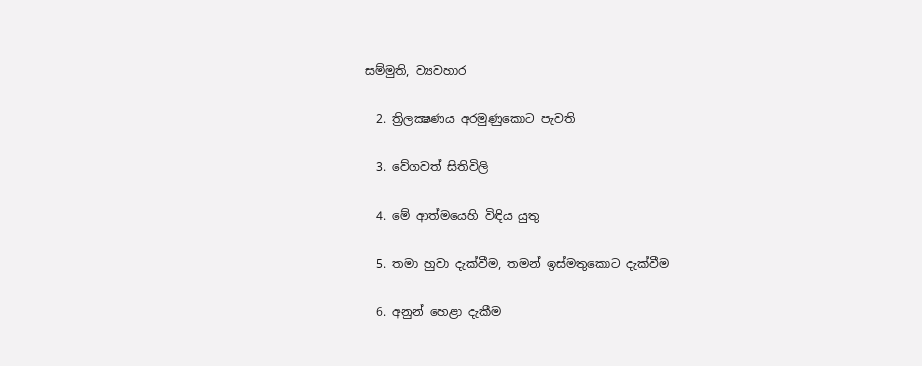සම්මුති, ව්‍යවහාර

  2. ත්‍රිලක්‍ෂණය අරමුණුකොට පැවති

  3. වේගවත් සිතිවිලි

  4. මේ ආත්මයෙහි විඳිය යුතු

  5. තමා හුවා දැක්වීම, තමන් ඉස්මතුකොට දැක්වීම

  6. අනුන් හෙළා දැකීම